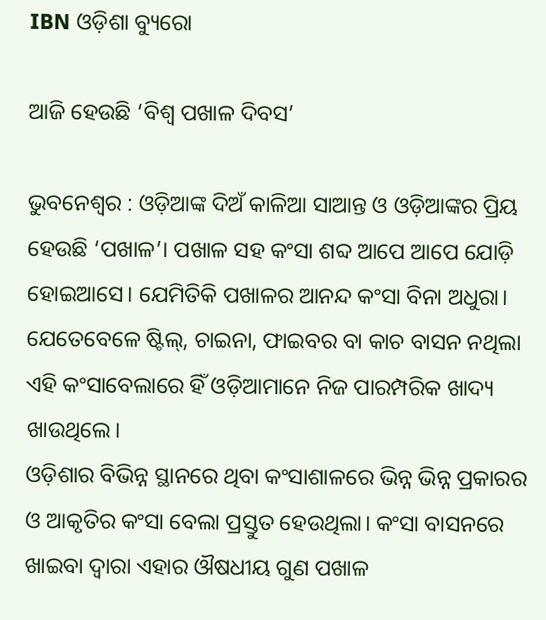IBN ଓଡ଼ିଶା ବ୍ୟୁରୋ

ଆଜି ହେଉଛି ‘ବିଶ୍ବ ପଖାଳ ଦିବସ’

ଭୁବନେଶ୍ବର : ଓଡ଼ିଆଙ୍କ ଦିଅଁ କାଳିଆ ସାଆନ୍ତ ଓ ଓଡ଼ିଆଙ୍କର ପ୍ରିୟ ହେଉଛି ‘ପଖାଳ’। ପଖାଳ ସହ କଂସା ଶବ୍ଦ ଆପେ ଆପେ ଯୋଡ଼ି ହୋଇଆସେ। ଯେମିତିକି ପଖାଳର ଆନନ୍ଦ କଂସା ବିନା ଅଧୁରା।
ଯେତେବେଳେ ଷ୍ଟିଲ୍, ଚାଇନା, ଫାଇବର ବା କାଚ ବାସନ ନଥିଲା ଏହି କଂସାବେଲାରେ ହିଁ ଓଡ଼ିଆମାନେ ନିଜ ପାରମ୍ପରିକ ଖାଦ୍ୟ ଖାଉଥିଲେ।
ଓଡ଼ିଶାର ବିଭିନ୍ନ ସ୍ଥାନରେ ଥିବା କଂସାଶାଳରେ ଭିନ୍ନ ଭିନ୍ନ ପ୍ରକାରର ଓ ଆକୃତିର କଂସା ବେଲା ପ୍ରସ୍ତୁତ ହେଉଥିଲା। କଂସା ବାସନରେ ଖାଇବା ଦ୍ବାରା ଏହାର ଔଷଧୀୟ ଗୁଣ ପଖାଳ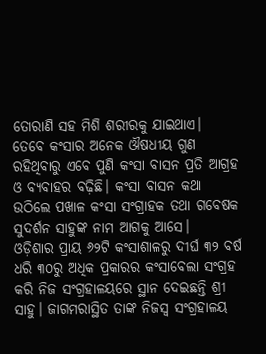ତୋରାଣି ସହ ମିଶି ଶରୀରକୁ ଯାଇଥାଏ।
ତେବେ କଂସାର ଅନେକ ଔଷଧୀୟ ଗୁଣ ରହିଥିବାରୁ ଏବେ ପୁଣି କଂସା ବାସନ ପ୍ରତି ଆଗ୍ରହ ଓ ବ୍ୟବାହର ବଢ଼ିଛି। କଂସା ବାସନ କଥା ଉଠିଲେ ପଖାଳ କଂସା ସଂଗ୍ରାହକ ତଥା ଗବେଷକ ସୁଦର୍ଶନ ସାହୁଙ୍କ ନାମ ଆଗକୁ ଆସେ।
ଓଡ଼ିଶାର ପ୍ରାୟ ୬୨ଟି କଂସାଶାଳରୁ ଦୀର୍ଘ ୩୨ ବର୍ଷ ଧରି ୩୦ରୁ ଅଧିକ ପ୍ରକାରର କଂସାବେଲା ସଂଗ୍ରହ କରି ନିଜ ସଂଗ୍ରହାଳୟରେ ସ୍ଥାନ ଦେଇଛନ୍ତି ଶ୍ରୀ ସାହୁ। ଜାଗମରାସ୍ଥିତ ତାଙ୍କ ନିଜସ୍ବ ସଂଗ୍ରହାଳୟ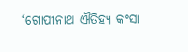‘ଗୋପୀନାଥ ଐତିହ୍ୟ କଂସା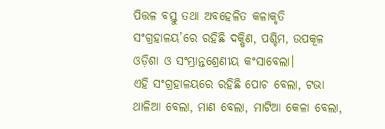ପିତ୍ତଳ ବସ୍ତୁ ତଥା ଅବହେଳିତ କଳାକୃତି ସଂଗ୍ରହାଳୟ’ରେ ରହିଛି ଦକ୍ଷିଣ, ପଶ୍ଚିମ, ଉପକୂଳ ଓଡ଼ିଶା ଓ ସଂମ୍ଭ୍ରାନ୍ତଶ୍ରେଣୀୟ କଂସାବେଲା।
ଏହି ସଂଗ୍ରହାଳୟରେ ରହିଛି ପୋଚ ବେଲା, ଟଭା ଥାଳିଆ ବେଲା, ମାଣ ବେଲା, ମାଟିଆ କେଳା ବେଲା,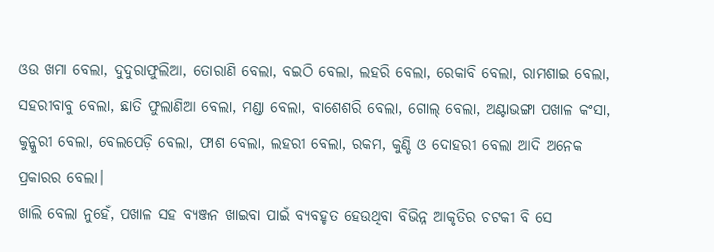ଓଉ ଖମା ବେଲା, ଦୁଦୁରାଫୁଲିଆ, ତୋରାଣି ବେଲା, ବଇଠି ବେଲା, ଲହରି ବେଲା, ରେକାବି ବେଲା, ରାମଶାଇ ବେଲା, ସହରୀବାବୁ ବେଲା, ଛାତି ଫୁଲାଣିଆ ବେଲା, ମଣ୍ଡା ବେଲା, ବାଶେଶରି ବେଲା, ଗୋଲ୍ ବେଲା, ଅଣ୍ଟାଭଙ୍ଗା ପଖାଳ କଂସା, କୁନ୍କୁରୀ ବେଲା, ବେଲପେଡ଼ି ବେଲା, ଫାଶ ବେଲା, ଲହରୀ ବେଲା, ରକମ, କୁଣ୍ଡି ଓ ଦୋହରୀ ବେଲା ଆଦି ଅନେକ ପ୍ରକାରର ବେଲା।
ଖାଲି ବେଲା ନୁହେଁ, ପଖାଳ ସହ ବ୍ୟଞ୍ଜନ ଖାଇବା ପାଇଁ ବ୍ୟବହୃତ ହେଉଥିବା ବିଭିନ୍ନ ଆକୃତିର ଚଟକୀ ବି ସେ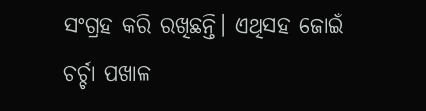ସଂଗ୍ରହ କରି ରଖିଛନ୍ତି। ଏଥିସହ ଜୋଇଁ ଚର୍ଚ୍ଚା ପଖାଳ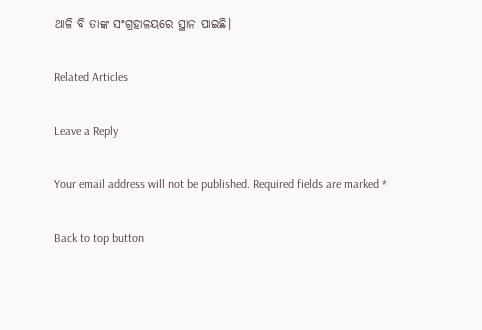ଥାଳି ବି ତାଙ୍କ ସଂଗ୍ରହାଳୟରେ ସ୍ଥାନ ପାଇଛି।

Related Articles

Leave a Reply

Your email address will not be published. Required fields are marked *

Back to top button